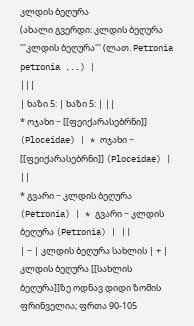კლდის ბეღურა
(ახალი გვერდი: კლდის ბეღურა '''კლდის ბეღურა''' (ლათ. Petronia petronia ...) |
|||
| ხაზი 5: | ხაზი 5: | ||
* ოჯახი − [[ფეიქარასებრნი]] (Ploceidae) | * ოჯახი − [[ფეიქარასებრნი]] (Ploceidae) | ||
* გვარი − კლდის ბეღურა (Petronia) | * გვარი − კლდის ბეღურა (Petronia) | ||
| − | კლდის ბეღურა სახლის | + | კლდის ბეღურა [[სახლის ბეღურა]]ზე ოდნავ დიდი ზომის ფრინველია; ფრთა 90-105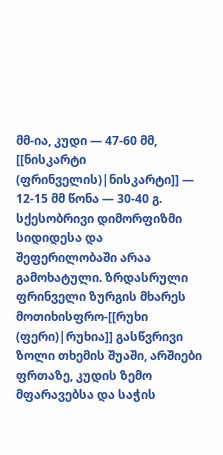მმ-ია, კუდი — 47-60 მმ, [[ნისკარტი (ფრინველის)|ნისკარტი]] — 12-15 მმ წონა — 30-40 გ. სქესობრივი დიმორფიზმი სიდიდესა და შეფერილობაში არაა გამოხატული. ზრდასრული ფრინველი ზურგის მხარეს მოთიხისფრო-[[რუხი (ფერი)|რუხია]] გასწვრივი ზოლი თხემის შუაში, არშიები ფრთაზე, კუდის ზემო მფარავებსა და საჭის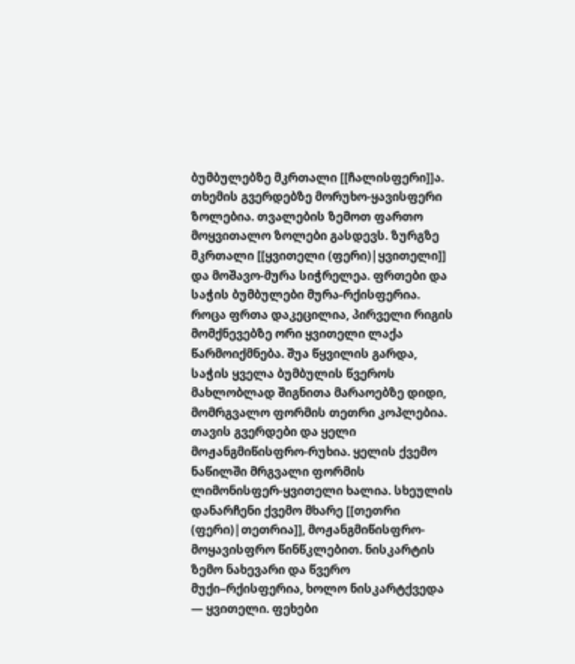ბუმბულებზე მკრთალი [[ჩალისფერი]]ა. თხემის გვერდებზე მორუხო-ყავისფერი ზოლებია. თვალების ზემოთ ფართო მოყვითალო ზოლები გასდევს. ზურგზე მკრთალი [[ყვითელი (ფერი)|ყვითელი]] და მოშავო-მურა სიჭრელეა. ფრთები და საჭის ბუმბულები მურა-რქისფერია. როცა ფრთა დაკეცილია, პირველი რიგის მომქნევებზე ორი ყვითელი ლაქა წარმოიქმნება. შუა წყვილის გარდა, საჭის ყველა ბუმბულის წვეროს მახლობლად შიგნითა მარაოებზე დიდი, მომრგვალო ფორმის თეთრი კოპლებია. თავის გვერდები და ყელი მოჟანგმიწისფრო-რუხია. ყელის ქვემო ნაწილში მრგვალი ფორმის ლიმონისფერ-ყვითელი ხალია. სხეულის დანარჩენი ქვემო მხარე [[თეთრი (ფერი)|თეთრია]], მოჟანგმიწისფრო-მოყავისფრო წინწკლებით. ნისკარტის ზემო ნახევარი და წვერო მუქი–რქისფერია, ხოლო ნისკარტქვედა — ყვითელი. ფეხები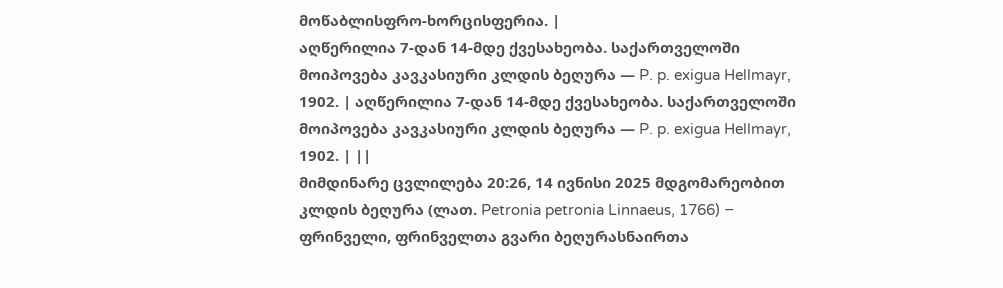მოწაბლისფრო-ხორცისფერია. |
აღწერილია 7-დან 14-მდე ქვესახეობა. საქართველოში მოიპოვება კავკასიური კლდის ბეღურა — P. p. exigua Hellmayr, 1902. | აღწერილია 7-დან 14-მდე ქვესახეობა. საქართველოში მოიპოვება კავკასიური კლდის ბეღურა — P. p. exigua Hellmayr, 1902. | ||
მიმდინარე ცვლილება 20:26, 14 ივნისი 2025 მდგომარეობით
კლდის ბეღურა (ლათ. Petronia petronia Linnaeus, 1766) − ფრინველი, ფრინველთა გვარი ბეღურასნაირთა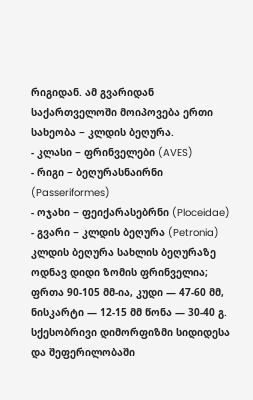რიგიდან. ამ გვარიდან საქართველოში მოიპოვება ერთი სახეობა − კლდის ბეღურა.
- კლასი − ფრინველები (AVES)
- რიგი − ბეღურასნაირნი (Passeriformes)
- ოჯახი − ფეიქარასებრნი (Ploceidae)
- გვარი − კლდის ბეღურა (Petronia)
კლდის ბეღურა სახლის ბეღურაზე ოდნავ დიდი ზომის ფრინველია; ფრთა 90-105 მმ-ია, კუდი — 47-60 მმ, ნისკარტი — 12-15 მმ წონა — 30-40 გ. სქესობრივი დიმორფიზმი სიდიდესა და შეფერილობაში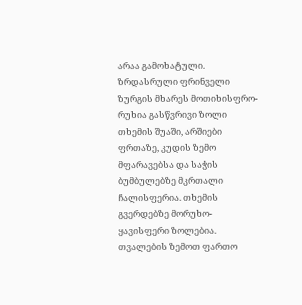არაა გამოხატული. ზრდასრული ფრინველი ზურგის მხარეს მოთიხისფრო-რუხია გასწვრივი ზოლი თხემის შუაში, არშიები ფრთაზე, კუდის ზემო მფარავებსა და საჭის ბუმბულებზე მკრთალი ჩალისფერია. თხემის გვერდებზე მორუხო-ყავისფერი ზოლებია. თვალების ზემოთ ფართო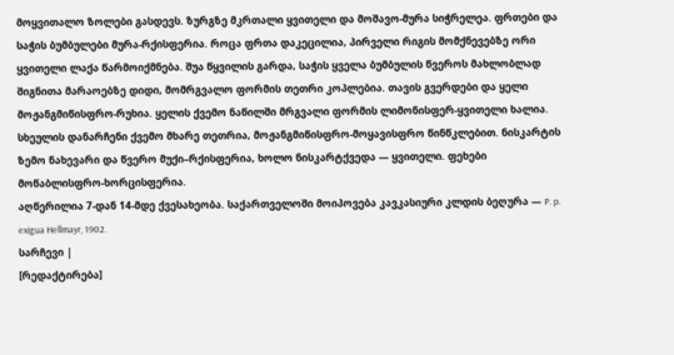მოყვითალო ზოლები გასდევს. ზურგზე მკრთალი ყვითელი და მოშავო-მურა სიჭრელეა. ფრთები და საჭის ბუმბულები მურა-რქისფერია. როცა ფრთა დაკეცილია, პირველი რიგის მომქნევებზე ორი ყვითელი ლაქა წარმოიქმნება. შუა წყვილის გარდა, საჭის ყველა ბუმბულის წვეროს მახლობლად შიგნითა მარაოებზე დიდი, მომრგვალო ფორმის თეთრი კოპლებია. თავის გვერდები და ყელი მოჟანგმიწისფრო-რუხია. ყელის ქვემო ნაწილში მრგვალი ფორმის ლიმონისფერ-ყვითელი ხალია. სხეულის დანარჩენი ქვემო მხარე თეთრია, მოჟანგმიწისფრო-მოყავისფრო წინწკლებით. ნისკარტის ზემო ნახევარი და წვერო მუქი–რქისფერია, ხოლო ნისკარტქვედა — ყვითელი. ფეხები მოწაბლისფრო-ხორცისფერია.
აღწერილია 7-დან 14-მდე ქვესახეობა. საქართველოში მოიპოვება კავკასიური კლდის ბეღურა — P. p. exigua Hellmayr, 1902.
სარჩევი |
[რედაქტირება]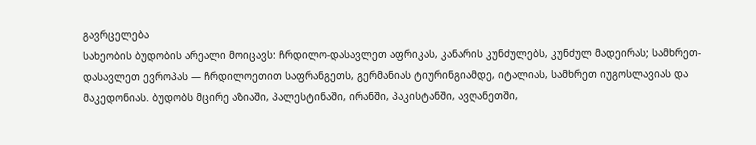გავრცელება
სახეობის ბუდობის არეალი მოიცავს: ჩრდილო-დასავლეთ აფრიკას, კანარის კუნძულებს, კუნძულ მადეირას; სამხრეთ-დასავლეთ ევროპას — ჩრდილოეთით საფრანგეთს, გერმანიას ტიურინგიამდე, იტალიას, სამხრეთ იუგოსლავიას და მაკედონიას. ბუდობს მცირე აზიაში, პალესტინაში, ირანში, პაკისტანში, ავღანეთში,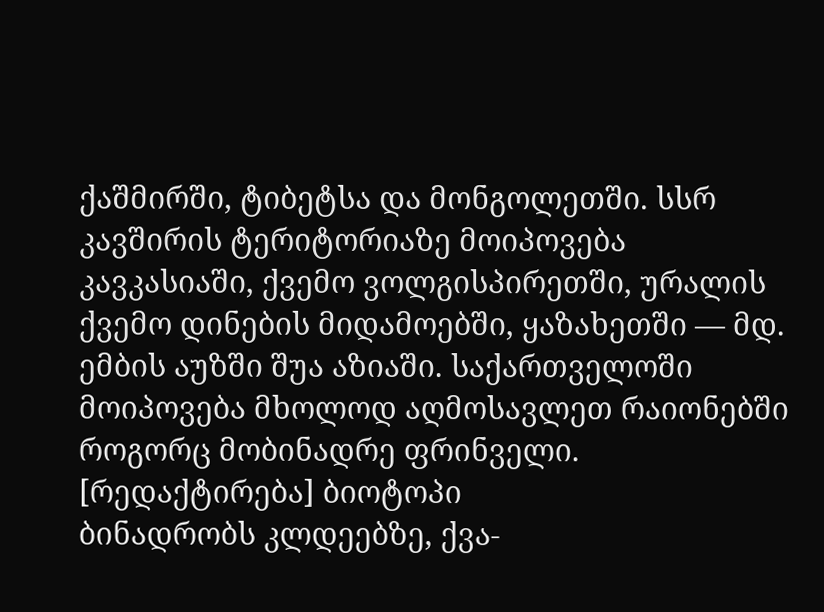ქაშმირში, ტიბეტსა და მონგოლეთში. სსრ კავშირის ტერიტორიაზე მოიპოვება კავკასიაში, ქვემო ვოლგისპირეთში, ურალის ქვემო დინების მიდამოებში, ყაზახეთში — მდ. ემბის აუზში შუა აზიაში. საქართველოში მოიპოვება მხოლოდ აღმოსავლეთ რაიონებში როგორც მობინადრე ფრინველი.
[რედაქტირება] ბიოტოპი
ბინადრობს კლდეებზე, ქვა-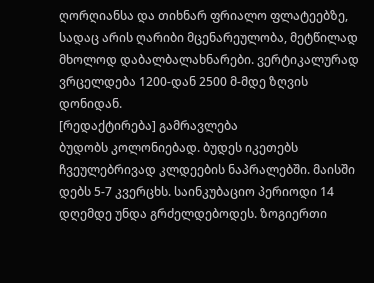ღორღიანსა და თიხნარ ფრიალო ფლატეებზე, სადაც არის ღარიბი მცენარეულობა, მეტწილად მხოლოდ დაბალბალახნარები. ვერტიკალურად ვრცელდება 1200-დან 2500 მ-მდე ზღვის დონიდან.
[რედაქტირება] გამრავლება
ბუდობს კოლონიებად. ბუდეს იკეთებს ჩვეულებრივად კლდეების ნაპრალებში. მაისში დებს 5-7 კვერცხს. საინკუბაციო პერიოდი 14 დღემდე უნდა გრძელდებოდეს. ზოგიერთი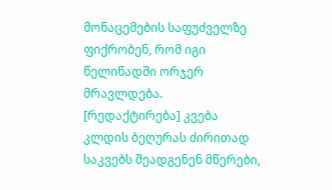მონაცემების საფუძველზე ფიქრობენ, რომ იგი წელიწადში ორჯერ მრავლდება.
[რედაქტირება] კვება
კლდის ბეღურას ძირითად საკვებს შეადგენენ მწერები,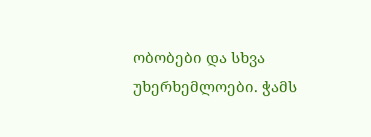ობობები და სხვა უხერხემლოები. ჭამს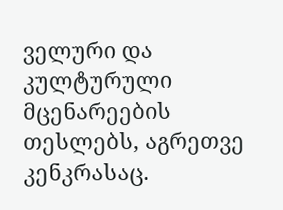ველური და კულტურული მცენარეების თესლებს, აგრეთვე კენკრასაც.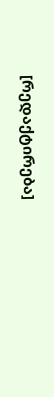[რედაქტირება]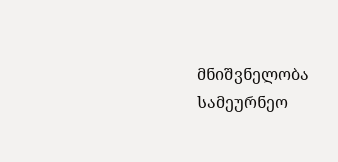მნიშვნელობა
სამეურნეო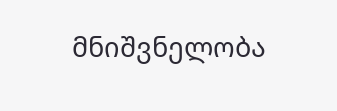მნიშვნელობა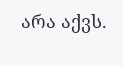არა აქვს.